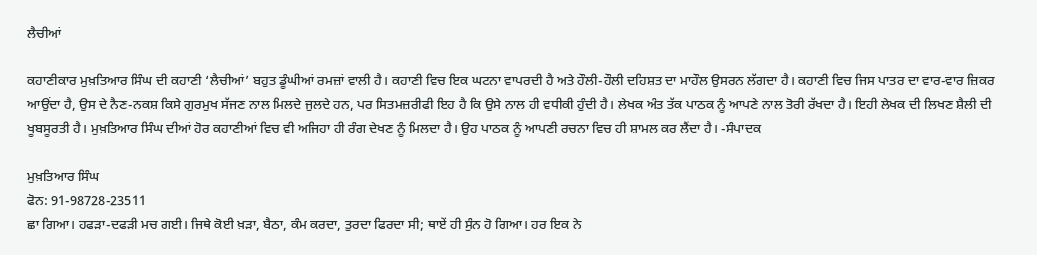ਲੈਚੀਆਂ

ਕਹਾਣੀਕਾਰ ਮੁਖ਼ਤਿਆਰ ਸਿੰਘ ਦੀ ਕਹਾਣੀ ‘ਲੈਚੀਆਂ’ ਬਹੁਤ ਡੂੰਘੀਆਂ ਰਮਜ਼ਾਂ ਵਾਲੀ ਹੈ। ਕਹਾਣੀ ਵਿਚ ਇਕ ਘਟਨਾ ਵਾਪਰਦੀ ਹੈ ਅਤੇ ਹੌਲੀ-ਹੌਲੀ ਦਹਿਸ਼ਤ ਦਾ ਮਾਹੌਲ ਉਸਰਨ ਲੱਗਦਾ ਹੈ। ਕਹਾਣੀ ਵਿਚ ਜਿਸ ਪਾਤਰ ਦਾ ਵਾਰ-ਵਾਰ ਜ਼ਿਕਰ ਆਉਂਦਾ ਹੈ, ਉਸ ਦੇ ਨੈਣ-ਨਕਸ਼ ਕਿਸੇ ਗੁਰਮੁਖ ਸੱਜਣ ਨਾਲ ਮਿਲਦੇ ਜੁਲਦੇ ਹਨ, ਪਰ ਸਿਤਮਜ਼ਰੀਫੀ ਇਹ ਹੈ ਕਿ ਉਸੇ ਨਾਲ ਹੀ ਵਧੀਕੀ ਹੁੰਦੀ ਹੈ। ਲੇਖਕ ਅੰਤ ਤੱਕ ਪਾਠਕ ਨੂੰ ਆਪਣੇ ਨਾਲ ਤੋਰੀ ਰੱਖਦਾ ਹੈ। ਇਹੀ ਲੇਖਕ ਦੀ ਲਿਖਣ ਸ਼ੈਲੀ ਦੀ ਖੂਬਸੂਰਤੀ ਹੈ। ਮੁਖ਼ਤਿਆਰ ਸਿੰਘ ਦੀਆਂ ਹੋਰ ਕਹਾਣੀਆਂ ਵਿਚ ਵੀ ਅਜਿਹਾ ਹੀ ਰੰਗ ਦੇਖਣ ਨੂੰ ਮਿਲਦਾ ਹੈ। ਉਹ ਪਾਠਕ ਨੂੰ ਆਪਣੀ ਰਚਨਾ ਵਿਚ ਹੀ ਸ਼ਾਮਲ ਕਰ ਲੈਂਦਾ ਹੈ। -ਸੰਪਾਦਕ

ਮੁਖ਼ਤਿਆਰ ਸਿੰਘ
ਫੋਨ: 91-98728-23511
ਛਾ ਗਿਆ। ਹਫੜਾ-ਦਫੜੀ ਮਚ ਗਈ। ਜਿਥੇ ਕੋਈ ਖ਼ੜਾ, ਬੈਠਾ, ਕੰਮ ਕਰਦਾ, ਤੁਰਦਾ ਫਿਰਦਾ ਸੀ; ਥਾਏਂ ਹੀ ਸੁੰਨ ਹੋ ਗਿਆ। ਹਰ ਇਕ ਨੇ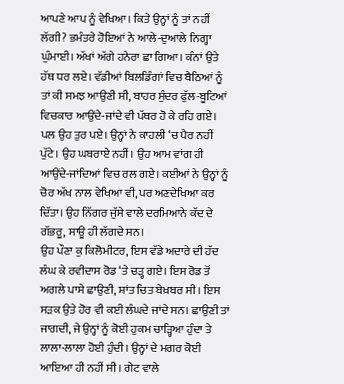ਆਪਣੇ ਆਪ ਨੂੰ ਵੇਖਿਆ। ਕਿਤੇ ਉਨ੍ਹਾਂ ਨੂੰ ਤਾਂ ਨਹੀਂ ਲੱਗੀ? ਭਮੰਤਰੇ ਹੋਇਆਂ ਨੇ ਆਲੇ-ਦੁਆਲੇ ਨਿਗ੍ਹਾ ਘੁੰਮਾਈ। ਅੱਖਾਂ ਅੱਗੇ ਹਨੇਰਾ ਛਾ ਗਿਆ। ਕੰਨਾਂ ਉਤੇ ਹੱਥ ਧਰ ਲਏ। ਵੱਡੀਆਂ ਬਿਲਡਿੰਗਾਂ ਵਿਚ ਬੈਠਿਆਂ ਨੂੰ ਤਾਂ ਕੀ ਸਮਝ ਆਉਣੀ ਸੀ, ਬਾਹਰ ਸੁੰਦਰ ਫੁੱਲ-ਬੂਟਿਆਂ ਵਿਚਕਾਰ ਆਉਂਦੇ-ਜਾਂਦੇ ਵੀ ਪੱਥਰ ਹੋ ਕੇ ਰਹਿ ਗਏ।
ਪਲ ਉਹ ਤੁਰ ਪਏ। ਉਨ੍ਹਾਂ ਨੇ ਕਾਹਲੀ ‘ਚ ਪੈਰ ਨਹੀਂ ਪੁੱਟੇ। ਉਹ ਘਬਰਾਏ ਨਹੀਂ। ਉਹ ਆਮ ਵਾਂਗ ਹੀ ਆਉਂਦੇ-ਜਾਂਦਿਆਂ ਵਿਚ ਰਲ ਗਏ। ਕਈਆਂ ਨੇ ਉਨ੍ਹਾਂ ਨੂੰ ਚੋਰ ਅੱਖ ਨਾਲ ਵੇਖਿਆ ਵੀ, ਪਰ ਅਣਦੇਖਿਆ ਕਰ ਦਿੱਤਾ। ਉਹ ਨਿੱਗਰ ਜੁੱਸੇ ਵਾਲੇ ਦਰਮਿਆਨੇ ਕੱਦ ਦੇ ਗੱਭਰੂ, ਸਾਊ ਹੀ ਲੱਗਦੇ ਸਨ।
ਉਹ ਪੌਣਾ ਕੁ ਕਿਲੋਮੀਟਰ, ਇਸ ਵੱਡੇ ਅਦਾਰੇ ਦੀ ਹੱਦ ਲੰਘ ਕੇ ਰਵੀਦਾਸ ਰੋਡ ‘ਤੇ ਚੜ੍ਹ ਗਏ। ਇਸ ਰੋਡ ਤੋਂ ਅਗਲੇ ਪਾਸੇ ਛਾਉਣੀ, ਸ਼ਾਂਤ ਚਿਤ ਬੇਖ਼ਬਰ ਸੀ। ਇਸ ਸੜਕ ਉਤੇ ਹੋਰ ਵੀ ਕਈ ਲੰਘਦੇ ਜਾਂਦੇ ਸਨ। ਛਾਉਣੀ ਤਾਂ ਜਾਗਦੀ, ਜੇ ਉਨ੍ਹਾਂ ਨੂੰ ਕੋਈ ਹੁਕਮ ਚਾੜ੍ਹਿਆ ਹੁੰਦਾ ਤੇ ਲਾਲਾ-ਲਾਲਾ ਹੋਈ ਹੁੰਦੀ। ਉਨ੍ਹਾਂ ਦੇ ਮਗਰ ਕੋਈ ਆਇਆ ਹੀ ਨਹੀਂ ਸੀ। ਗੇਟ ਵਾਲੇ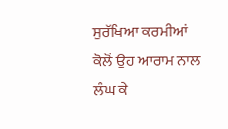ਸੁਰੱਖਿਆ ਕਰਮੀਆਂ ਕੋਲੋਂ ਉਹ ਆਰਾਮ ਨਾਲ ਲੰਘ ਕੇ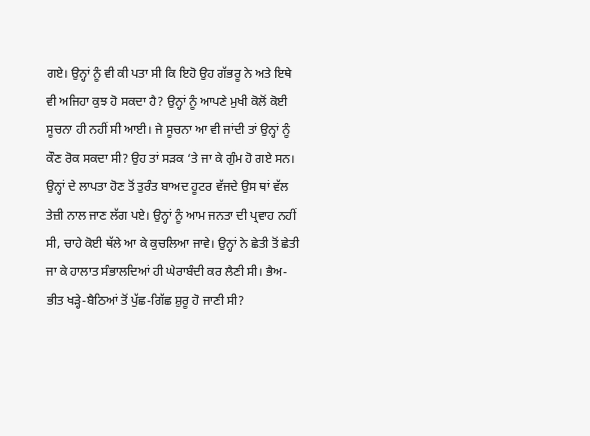ਗਏ। ਉਨ੍ਹਾਂ ਨੂੰ ਵੀ ਕੀ ਪਤਾ ਸੀ ਕਿ ਇਹੋ ਉਹ ਗੱਭਰੂ ਨੇ ਅਤੇ ਇਥੇ ਵੀ ਅਜਿਹਾ ਕੁਝ ਹੋ ਸਕਦਾ ਹੈ? ਉਨ੍ਹਾਂ ਨੂੰ ਆਪਣੇ ਮੁਖੀ ਕੋਲੋਂ ਕੋਈ ਸੂਚਨਾ ਹੀ ਨਹੀਂ ਸੀ ਆਈ। ਜੇ ਸੂਚਨਾ ਆ ਵੀ ਜਾਂਦੀ ਤਾਂ ਉਨ੍ਹਾਂ ਨੂੰ ਕੌਣ ਰੋਕ ਸਕਦਾ ਸੀ? ਉਹ ਤਾਂ ਸੜਕ ‘ਤੇ ਜਾ ਕੇ ਗੁੰਮ ਹੋ ਗਏ ਸਨ।
ਉਨ੍ਹਾਂ ਦੇ ਲਾਪਤਾ ਹੋਣ ਤੋਂ ਤੁਰੰਤ ਬਾਅਦ ਹੂਟਰ ਵੱਜਦੇ ਉਸ ਥਾਂ ਵੱਲ ਤੇਜ਼ੀ ਨਾਲ ਜਾਣ ਲੱਗ ਪਏ। ਉਨ੍ਹਾਂ ਨੂੰ ਆਮ ਜਨਤਾ ਦੀ ਪ੍ਰਵਾਹ ਨਹੀਂ ਸੀ, ਚਾਹੇ ਕੋਈ ਥੱਲੇ ਆ ਕੇ ਕੁਚਲਿਆ ਜਾਵੇ। ਉਨ੍ਹਾਂ ਨੇ ਛੇਤੀ ਤੋਂ ਛੇਤੀ ਜਾ ਕੇ ਹਾਲਾਤ ਸੰਭਾਲਦਿਆਂ ਹੀ ਘੇਰਾਬੰਦੀ ਕਰ ਲੈਣੀ ਸੀ। ਭੈਅ-ਭੀਤ ਖੜ੍ਹੇ-ਬੈਠਿਆਂ ਤੋਂ ਪੁੱਛ-ਗਿੱਛ ਸ਼ੁਰੂ ਹੋ ਜਾਣੀ ਸੀ?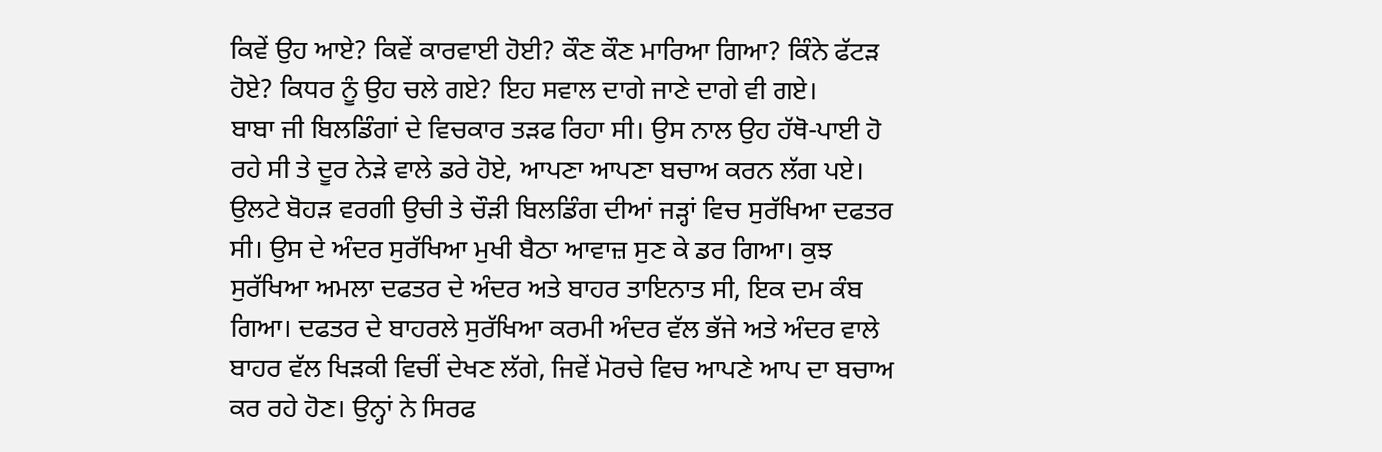ਕਿਵੇਂ ਉਹ ਆਏ? ਕਿਵੇਂ ਕਾਰਵਾਈ ਹੋਈ? ਕੌਣ ਕੌਣ ਮਾਰਿਆ ਗਿਆ? ਕਿੰਨੇ ਫੱਟੜ ਹੋਏ? ਕਿਧਰ ਨੂੰ ਉਹ ਚਲੇ ਗਏ? ਇਹ ਸਵਾਲ ਦਾਗੇ ਜਾਣੇ ਦਾਗੇ ਵੀ ਗਏ।
ਬਾਬਾ ਜੀ ਬਿਲਡਿੰਗਾਂ ਦੇ ਵਿਚਕਾਰ ਤੜਫ ਰਿਹਾ ਸੀ। ਉਸ ਨਾਲ ਉਹ ਹੱਥੋ-ਪਾਈ ਹੋ ਰਹੇ ਸੀ ਤੇ ਦੂਰ ਨੇੜੇ ਵਾਲੇ ਡਰੇ ਹੋਏ, ਆਪਣਾ ਆਪਣਾ ਬਚਾਅ ਕਰਨ ਲੱਗ ਪਏ।
ਉਲਟੇ ਬੋਹੜ ਵਰਗੀ ਉਚੀ ਤੇ ਚੌੜੀ ਬਿਲਡਿੰਗ ਦੀਆਂ ਜੜ੍ਹਾਂ ਵਿਚ ਸੁਰੱਖਿਆ ਦਫਤਰ ਸੀ। ਉਸ ਦੇ ਅੰਦਰ ਸੁਰੱਖਿਆ ਮੁਖੀ ਬੈਠਾ ਆਵਾਜ਼ ਸੁਣ ਕੇ ਡਰ ਗਿਆ। ਕੁਝ ਸੁਰੱਖਿਆ ਅਮਲਾ ਦਫਤਰ ਦੇ ਅੰਦਰ ਅਤੇ ਬਾਹਰ ਤਾਇਨਾਤ ਸੀ, ਇਕ ਦਮ ਕੰਬ ਗਿਆ। ਦਫਤਰ ਦੇ ਬਾਹਰਲੇ ਸੁਰੱਖਿਆ ਕਰਮੀ ਅੰਦਰ ਵੱਲ ਭੱਜੇ ਅਤੇ ਅੰਦਰ ਵਾਲੇ ਬਾਹਰ ਵੱਲ ਖਿੜਕੀ ਵਿਚੀਂ ਦੇਖਣ ਲੱਗੇ, ਜਿਵੇਂ ਮੋਰਚੇ ਵਿਚ ਆਪਣੇ ਆਪ ਦਾ ਬਚਾਅ ਕਰ ਰਹੇ ਹੋਣ। ਉਨ੍ਹਾਂ ਨੇ ਸਿਰਫ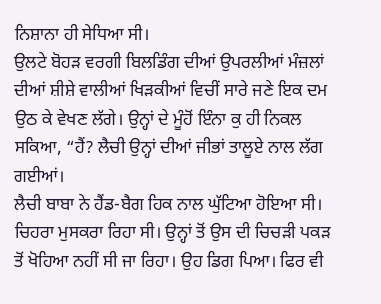ਨਿਸ਼ਾਨਾ ਹੀ ਸੇਧਿਆ ਸੀ।
ਉਲਟੇ ਬੋਹੜ ਵਰਗੀ ਬਿਲਡਿੰਗ ਦੀਆਂ ਉਪਰਲੀਆਂ ਮੰਜ਼ਲਾਂ ਦੀਆਂ ਸ਼ੀਸ਼ੇ ਵਾਲੀਆਂ ਖਿੜਕੀਆਂ ਵਿਚੀਂ ਸਾਰੇ ਜਣੇ ਇਕ ਦਮ ਉਠ ਕੇ ਵੇਖਣ ਲੱਗੇ। ਉਨ੍ਹਾਂ ਦੇ ਮੂੰਹੋਂ ਇੰਨਾ ਕੁ ਹੀ ਨਿਕਲ ਸਕਿਆ, “ਹੈਂ? ਲੈਚੀ ਉਨ੍ਹਾਂ ਦੀਆਂ ਜੀਭਾਂ ਤਾਲੂਏ ਨਾਲ ਲੱਗ ਗਈਆਂ।
ਲੈਚੀ ਬਾਬਾ ਨੇ ਹੈਂਡ-ਬੈਗ ਹਿਕ ਨਾਲ ਘੁੱਟਿਆ ਹੋਇਆ ਸੀ। ਚਿਹਰਾ ਮੁਸਕਰਾ ਰਿਹਾ ਸੀ। ਉਨ੍ਹਾਂ ਤੋਂ ਉਸ ਦੀ ਚਿਚੜੀ ਪਕੜ ਤੋਂ ਖੋਹਿਆ ਨਹੀਂ ਸੀ ਜਾ ਰਿਹਾ। ਉਹ ਡਿਗ ਪਿਆ। ਫਿਰ ਵੀ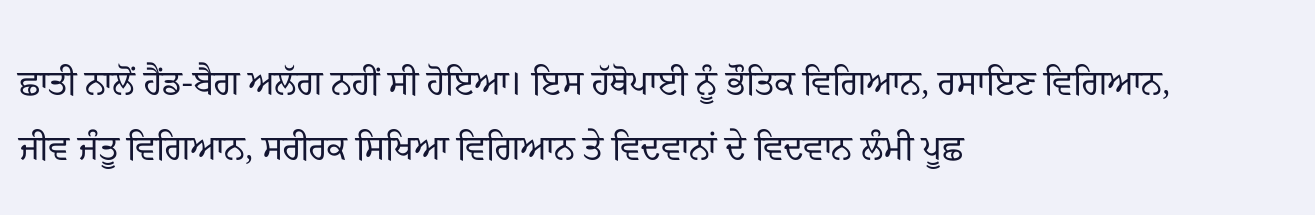ਛਾਤੀ ਨਾਲੋਂ ਹੈਂਡ-ਬੈਗ ਅਲੱਗ ਨਹੀਂ ਸੀ ਹੋਇਆ। ਇਸ ਹੱਥੋਪਾਈ ਨੂੰ ਭੌਤਿਕ ਵਿਗਿਆਨ, ਰਸਾਇਣ ਵਿਗਿਆਨ, ਜੀਵ ਜੰਤੂ ਵਿਗਿਆਨ, ਸਰੀਰਕ ਸਿਖਿਆ ਵਿਗਿਆਨ ਤੇ ਵਿਦਵਾਨਾਂ ਦੇ ਵਿਦਵਾਨ ਲੰਮੀ ਪੂਛ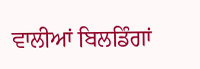ਵਾਲੀਆਂ ਬਿਲਡਿੰਗਾਂ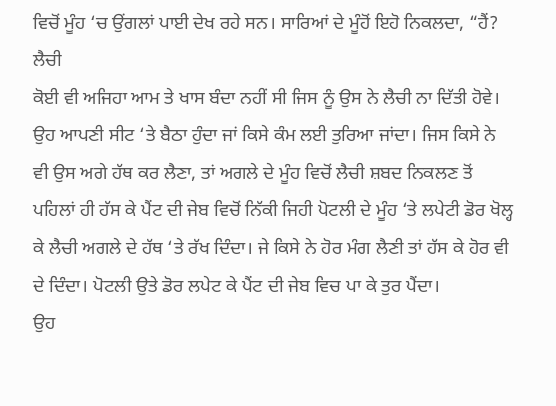ਵਿਚੋਂ ਮੂੰਹ ‘ਚ ਉਂਗਲਾਂ ਪਾਈ ਦੇਖ ਰਹੇ ਸਨ। ਸਾਰਿਆਂ ਦੇ ਮੂੰਹੋਂ ਇਹੋ ਨਿਕਲਦਾ, “ਹੈਂ? ਲੈਚੀ
ਕੋਈ ਵੀ ਅਜਿਹਾ ਆਮ ਤੇ ਖਾਸ ਬੰਦਾ ਨਹੀਂ ਸੀ ਜਿਸ ਨੂੰ ਉਸ ਨੇ ਲੈਚੀ ਨਾ ਦਿੱਤੀ ਹੋਵੇ। ਉਹ ਆਪਣੀ ਸੀਟ ‘ਤੇ ਬੈਠਾ ਹੁੰਦਾ ਜਾਂ ਕਿਸੇ ਕੰਮ ਲਈ ਤੁਰਿਆ ਜਾਂਦਾ। ਜਿਸ ਕਿਸੇ ਨੇ ਵੀ ਉਸ ਅਗੇ ਹੱਥ ਕਰ ਲੈਣਾ, ਤਾਂ ਅਗਲੇ ਦੇ ਮੂੰਹ ਵਿਚੋਂ ਲੈਚੀ ਸ਼ਬਦ ਨਿਕਲਣ ਤੋਂ ਪਹਿਲਾਂ ਹੀ ਹੱਸ ਕੇ ਪੈਂਟ ਦੀ ਜੇਬ ਵਿਚੋਂ ਨਿੱਕੀ ਜਿਹੀ ਪੋਟਲੀ ਦੇ ਮੂੰਹ ‘ਤੇ ਲਪੇਟੀ ਡੋਰ ਖੋਲ੍ਹ ਕੇ ਲੈਚੀ ਅਗਲੇ ਦੇ ਹੱਥ ‘ਤੇ ਰੱਖ ਦਿੰਦਾ। ਜੇ ਕਿਸੇ ਨੇ ਹੋਰ ਮੰਗ ਲੈਣੀ ਤਾਂ ਹੱਸ ਕੇ ਹੋਰ ਵੀ ਦੇ ਦਿੰਦਾ। ਪੋਟਲੀ ਉਤੇ ਡੋਰ ਲਪੇਟ ਕੇ ਪੈਂਟ ਦੀ ਜੇਬ ਵਿਚ ਪਾ ਕੇ ਤੁਰ ਪੈਂਦਾ।
ਉਹ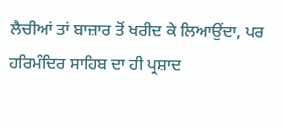ਲੈਚੀਆਂ ਤਾਂ ਬਾਜ਼ਾਰ ਤੋਂ ਖਰੀਦ ਕੇ ਲਿਆਉਂਦਾ, ਪਰ ਹਰਿਮੰਦਿਰ ਸਾਹਿਬ ਦਾ ਹੀ ਪ੍ਰਸ਼ਾਦ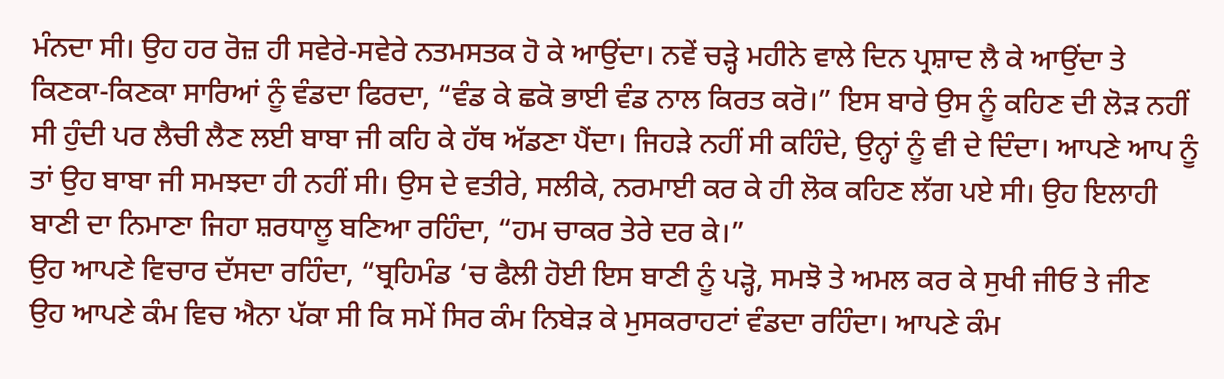ਮੰਨਦਾ ਸੀ। ਉਹ ਹਰ ਰੋਜ਼ ਹੀ ਸਵੇਰੇ-ਸਵੇਰੇ ਨਤਮਸਤਕ ਹੋ ਕੇ ਆਉਂਦਾ। ਨਵੇਂ ਚੜ੍ਹੇ ਮਹੀਨੇ ਵਾਲੇ ਦਿਨ ਪ੍ਰਸ਼ਾਦ ਲੈ ਕੇ ਆਉਂਦਾ ਤੇ ਕਿਣਕਾ-ਕਿਣਕਾ ਸਾਰਿਆਂ ਨੂੰ ਵੰਡਦਾ ਫਿਰਦਾ, “ਵੰਡ ਕੇ ਛਕੋ ਭਾਈ ਵੰਡ ਨਾਲ ਕਿਰਤ ਕਰੋ।” ਇਸ ਬਾਰੇ ਉਸ ਨੂੰ ਕਹਿਣ ਦੀ ਲੋੜ ਨਹੀਂ ਸੀ ਹੁੰਦੀ ਪਰ ਲੈਚੀ ਲੈਣ ਲਈ ਬਾਬਾ ਜੀ ਕਹਿ ਕੇ ਹੱਥ ਅੱਡਣਾ ਪੈਂਦਾ। ਜਿਹੜੇ ਨਹੀਂ ਸੀ ਕਹਿੰਦੇ, ਉਨ੍ਹਾਂ ਨੂੰ ਵੀ ਦੇ ਦਿੰਦਾ। ਆਪਣੇ ਆਪ ਨੂੰ ਤਾਂ ਉਹ ਬਾਬਾ ਜੀ ਸਮਝਦਾ ਹੀ ਨਹੀਂ ਸੀ। ਉਸ ਦੇ ਵਤੀਰੇ, ਸਲੀਕੇ, ਨਰਮਾਈ ਕਰ ਕੇ ਹੀ ਲੋਕ ਕਹਿਣ ਲੱਗ ਪਏ ਸੀ। ਉਹ ਇਲਾਹੀ ਬਾਣੀ ਦਾ ਨਿਮਾਣਾ ਜਿਹਾ ਸ਼ਰਧਾਲੂ ਬਣਿਆ ਰਹਿੰਦਾ, “ਹਮ ਚਾਕਰ ਤੇਰੇ ਦਰ ਕੇ।”
ਉਹ ਆਪਣੇ ਵਿਚਾਰ ਦੱਸਦਾ ਰਹਿੰਦਾ, “ਬ੍ਰਹਿਮੰਡ ‘ਚ ਫੈਲੀ ਹੋਈ ਇਸ ਬਾਣੀ ਨੂੰ ਪੜ੍ਹੋ, ਸਮਝੋ ਤੇ ਅਮਲ ਕਰ ਕੇ ਸੁਖੀ ਜੀਓ ਤੇ ਜੀਣ
ਉਹ ਆਪਣੇ ਕੰਮ ਵਿਚ ਐਨਾ ਪੱਕਾ ਸੀ ਕਿ ਸਮੇਂ ਸਿਰ ਕੰਮ ਨਿਬੇੜ ਕੇ ਮੁਸਕਰਾਹਟਾਂ ਵੰਡਦਾ ਰਹਿੰਦਾ। ਆਪਣੇ ਕੰਮ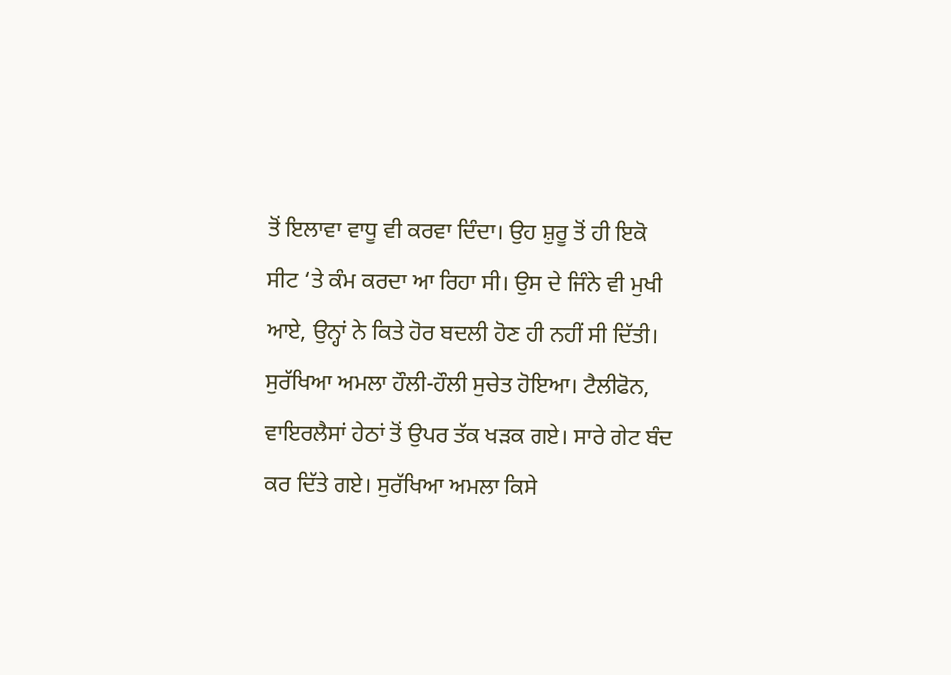ਤੋਂ ਇਲਾਵਾ ਵਾਧੂ ਵੀ ਕਰਵਾ ਦਿੰਦਾ। ਉਹ ਸ਼ੁਰੂ ਤੋਂ ਹੀ ਇਕੋ ਸੀਟ ‘ਤੇ ਕੰਮ ਕਰਦਾ ਆ ਰਿਹਾ ਸੀ। ਉਸ ਦੇ ਜਿੰਨੇ ਵੀ ਮੁਖੀ ਆਏ, ਉਨ੍ਹਾਂ ਨੇ ਕਿਤੇ ਹੋਰ ਬਦਲੀ ਹੋਣ ਹੀ ਨਹੀਂ ਸੀ ਦਿੱਤੀ।
ਸੁਰੱਖਿਆ ਅਮਲਾ ਹੌਲੀ-ਹੌਲੀ ਸੁਚੇਤ ਹੋਇਆ। ਟੈਲੀਫੋਨ, ਵਾਇਰਲੈਸਾਂ ਹੇਠਾਂ ਤੋਂ ਉਪਰ ਤੱਕ ਖੜਕ ਗਏ। ਸਾਰੇ ਗੇਟ ਬੰਦ ਕਰ ਦਿੱਤੇ ਗਏ। ਸੁਰੱਖਿਆ ਅਮਲਾ ਕਿਸੇ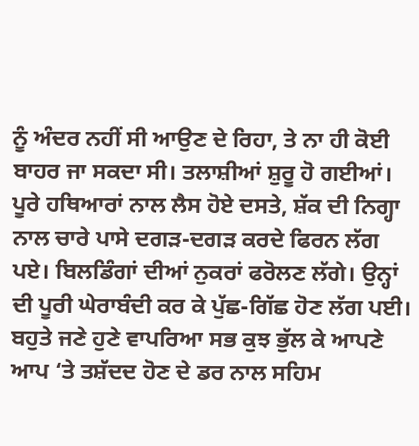ਨੂੰ ਅੰਦਰ ਨਹੀਂ ਸੀ ਆਉਣ ਦੇ ਰਿਹਾ, ਤੇ ਨਾ ਹੀ ਕੋਈ ਬਾਹਰ ਜਾ ਸਕਦਾ ਸੀ। ਤਲਾਸ਼ੀਆਂ ਸ਼ੁਰੂ ਹੋ ਗਈਆਂ। ਪੂਰੇ ਹਥਿਆਰਾਂ ਨਾਲ ਲੈਸ ਹੋਏ ਦਸਤੇ, ਸ਼ੱਕ ਦੀ ਨਿਗ੍ਹਾ ਨਾਲ ਚਾਰੇ ਪਾਸੇ ਦਗੜ-ਦਗੜ ਕਰਦੇ ਫਿਰਨ ਲੱਗ ਪਏ। ਬਿਲਡਿੰਗਾਂ ਦੀਆਂ ਨੁਕਰਾਂ ਫਰੋਲਣ ਲੱਗੇ। ਉਨ੍ਹਾਂ ਦੀ ਪੂਰੀ ਘੇਰਾਬੰਦੀ ਕਰ ਕੇ ਪੁੱਛ-ਗਿੱਛ ਹੋਣ ਲੱਗ ਪਈ। ਬਹੁਤੇ ਜਣੇ ਹੁਣੇ ਵਾਪਰਿਆ ਸਭ ਕੁਝ ਭੁੱਲ ਕੇ ਆਪਣੇ ਆਪ ‘ਤੇ ਤਸ਼ੱਦਦ ਹੋਣ ਦੇ ਡਰ ਨਾਲ ਸਹਿਮ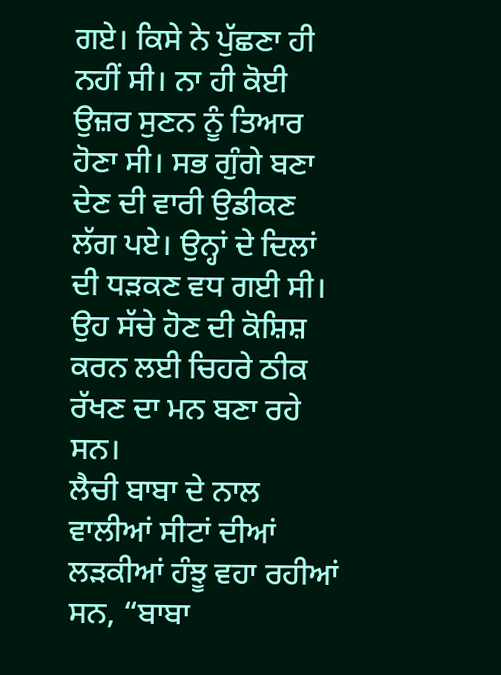ਗਏ। ਕਿਸੇ ਨੇ ਪੁੱਛਣਾ ਹੀ ਨਹੀਂ ਸੀ। ਨਾ ਹੀ ਕੋਈ ਉਜ਼ਰ ਸੁਣਨ ਨੂੰ ਤਿਆਰ ਹੋਣਾ ਸੀ। ਸਭ ਗੁੰਗੇ ਬਣਾ ਦੇਣ ਦੀ ਵਾਰੀ ਉਡੀਕਣ ਲੱਗ ਪਏ। ਉਨ੍ਹਾਂ ਦੇ ਦਿਲਾਂ ਦੀ ਧੜਕਣ ਵਧ ਗਈ ਸੀ। ਉਹ ਸੱਚੇ ਹੋਣ ਦੀ ਕੋਸ਼ਿਸ਼ ਕਰਨ ਲਈ ਚਿਹਰੇ ਠੀਕ ਰੱਖਣ ਦਾ ਮਨ ਬਣਾ ਰਹੇ ਸਨ।
ਲੈਚੀ ਬਾਬਾ ਦੇ ਨਾਲ ਵਾਲੀਆਂ ਸੀਟਾਂ ਦੀਆਂ ਲੜਕੀਆਂ ਹੰਝੂ ਵਹਾ ਰਹੀਆਂ ਸਨ, “ਬਾਬਾ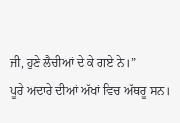ਜੀ, ਹੁਣੇ ਲੈਚੀਆਂ ਦੇ ਕੇ ਗਏ ਨੇ।”
ਪੂਰੇ ਅਦਾਰੇ ਦੀਆਂ ਅੱਖਾਂ ਵਿਚ ਅੱਥਰੂ ਸਨ।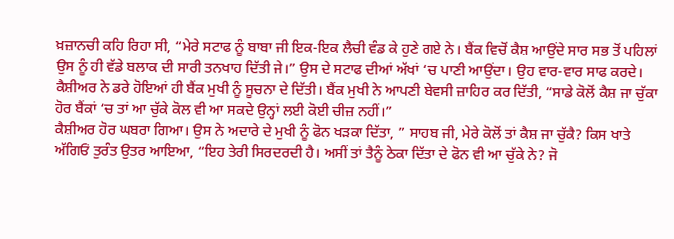ਖ਼ਜ਼ਾਨਚੀ ਕਹਿ ਰਿਹਾ ਸੀ, “ਮੇਰੇ ਸਟਾਫ ਨੂੰ ਬਾਬਾ ਜੀ ਇਕ-ਇਕ ਲੈਚੀ ਵੰਡ ਕੇ ਹੁਣੇ ਗਏ ਨੇ। ਬੈਂਕ ਵਿਚੋਂ ਕੈਸ਼ ਆਉਂਦੇ ਸਾਰ ਸਭ ਤੋਂ ਪਹਿਲਾਂ ਉਸ ਨੂੰ ਹੀ ਵੱਡੇ ਬਲਾਕ ਦੀ ਸਾਰੀ ਤਨਖਾਹ ਦਿੱਤੀ ਜੇ।” ਉਸ ਦੇ ਸਟਾਫ ਦੀਆਂ ਅੱਖਾਂ ‘ਚ ਪਾਣੀ ਆਉਂਦਾ। ਉਹ ਵਾਰ-ਵਾਰ ਸਾਫ ਕਰਦੇ।
ਕੈਸ਼ੀਅਰ ਨੇ ਡਰੇ ਹੋਇਆਂ ਹੀ ਬੈਂਕ ਮੁਖੀ ਨੂੰ ਸੂਚਨਾ ਦੇ ਦਿੱਤੀ। ਬੈਂਕ ਮੁਖੀ ਨੇ ਆਪਣੀ ਬੇਵਸੀ ਜ਼ਾਹਿਰ ਕਰ ਦਿੱਤੀ, “ਸਾਡੇ ਕੋਲੋਂ ਕੈਸ਼ ਜਾ ਚੁੱਕਾ ਹੋਰ ਬੈਂਕਾਂ ‘ਚ ਤਾਂ ਆ ਚੁੱਕੇ ਕੋਲ ਵੀ ਆ ਸਕਦੇ ਉਨ੍ਹਾਂ ਲਈ ਕੋਈ ਚੀਜ਼ ਨਹੀਂ।”
ਕੈਸ਼ੀਅਰ ਹੋਰ ਘਬਰਾ ਗਿਆ। ਉਸ ਨੇ ਅਦਾਰੇ ਦੇ ਮੁਖੀ ਨੂੰ ਫੋਨ ਖੜਕਾ ਦਿੱਤਾ, ” ਸਾਹਬ ਜੀ, ਮੇਰੇ ਕੋਲੋਂ ਤਾਂ ਕੈਸ਼ ਜਾ ਚੁੱਕੈ? ਕਿਸ ਖਾਤੇ
ਅੱਗਿਓਂ ਤੁਰੰਤ ਉਤਰ ਆਇਆ, “ਇਹ ਤੇਰੀ ਸਿਰਦਰਦੀ ਹੈ। ਅਸੀਂ ਤਾਂ ਤੈਨੂੰ ਠੇਕਾ ਦਿੱਤਾ ਦੇ ਫੋਨ ਵੀ ਆ ਚੁੱਕੇ ਨੇ? ਜੋ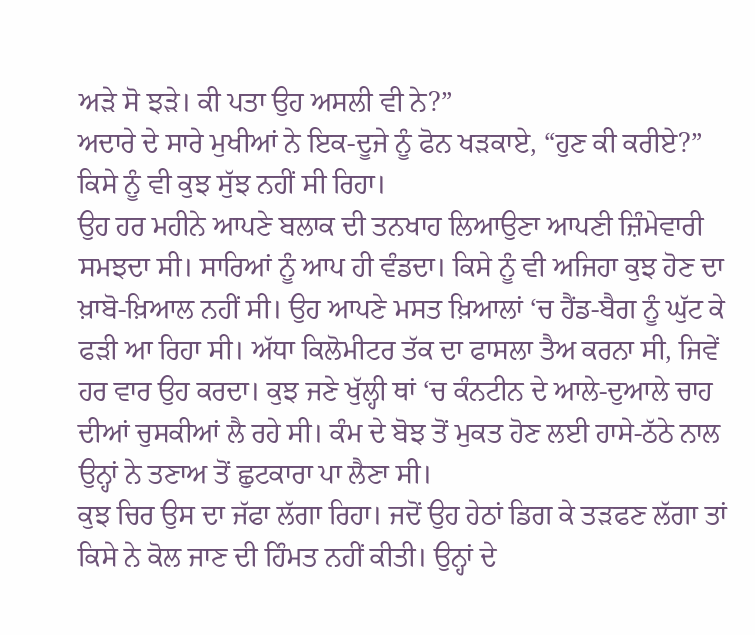ਅੜੇ ਸੋ ਝੜੇ। ਕੀ ਪਤਾ ਉਹ ਅਸਲੀ ਵੀ ਨੇ?”
ਅਦਾਰੇ ਦੇ ਸਾਰੇ ਮੁਖੀਆਂ ਨੇ ਇਕ-ਦੂਜੇ ਨੂੰ ਫੋਨ ਖੜਕਾਏ, “ਹੁਣ ਕੀ ਕਰੀਏ?” ਕਿਸੇ ਨੂੰ ਵੀ ਕੁਝ ਸੁੱਝ ਨਹੀਂ ਸੀ ਰਿਹਾ।
ਉਹ ਹਰ ਮਹੀਨੇ ਆਪਣੇ ਬਲਾਕ ਦੀ ਤਨਖਾਹ ਲਿਆਉਣਾ ਆਪਣੀ ਜ਼ਿੰਮੇਵਾਰੀ ਸਮਝਦਾ ਸੀ। ਸਾਰਿਆਂ ਨੂੰ ਆਪ ਹੀ ਵੰਡਦਾ। ਕਿਸੇ ਨੂੰ ਵੀ ਅਜਿਹਾ ਕੁਝ ਹੋਣ ਦਾ ਖ਼ਾਬੋ-ਖ਼ਿਆਲ ਨਹੀਂ ਸੀ। ਉਹ ਆਪਣੇ ਮਸਤ ਖ਼ਿਆਲਾਂ ‘ਚ ਹੈਂਡ-ਬੈਗ ਨੂੰ ਘੁੱਟ ਕੇ ਫੜੀ ਆ ਰਿਹਾ ਸੀ। ਅੱਧਾ ਕਿਲੋਮੀਟਰ ਤੱਕ ਦਾ ਫਾਸਲਾ ਤੈਅ ਕਰਨਾ ਸੀ, ਜਿਵੇਂ ਹਰ ਵਾਰ ਉਹ ਕਰਦਾ। ਕੁਝ ਜਣੇ ਖੁੱਲ੍ਹੀ ਥਾਂ ‘ਚ ਕੰਨਟੀਨ ਦੇ ਆਲੇ-ਦੁਆਲੇ ਚਾਹ ਦੀਆਂ ਚੁਸਕੀਆਂ ਲੈ ਰਹੇ ਸੀ। ਕੰਮ ਦੇ ਬੋਝ ਤੋਂ ਮੁਕਤ ਹੋਣ ਲਈ ਹਾਸੇ-ਠੱਠੇ ਨਾਲ ਉਨ੍ਹਾਂ ਨੇ ਤਣਾਅ ਤੋਂ ਛੁਟਕਾਰਾ ਪਾ ਲੈਣਾ ਸੀ।
ਕੁਝ ਚਿਰ ਉਸ ਦਾ ਜੱਫਾ ਲੱਗਾ ਰਿਹਾ। ਜਦੋਂ ਉਹ ਹੇਠਾਂ ਡਿਗ ਕੇ ਤੜਫਣ ਲੱਗਾ ਤਾਂ ਕਿਸੇ ਨੇ ਕੋਲ ਜਾਣ ਦੀ ਹਿੰਮਤ ਨਹੀਂ ਕੀਤੀ। ਉਨ੍ਹਾਂ ਦੇ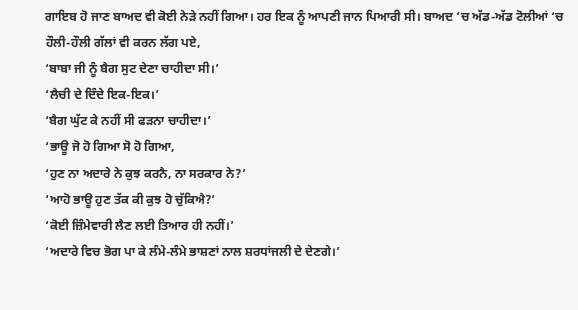ਗਾਇਬ ਹੋ ਜਾਣ ਬਾਅਦ ਵੀ ਕੋਈ ਨੇੜੇ ਨਹੀਂ ਗਿਆ। ਹਰ ਇਕ ਨੂੰ ਆਪਣੀ ਜਾਨ ਪਿਆਰੀ ਸੀ। ਬਾਅਦ ‘ਚ ਅੱਡ-ਅੱਡ ਟੋਲੀਆਂ ‘ਚ ਹੌਲੀ-ਹੌਲੀ ਗੱਲਾਂ ਵੀ ਕਰਨ ਲੱਗ ਪਏ,
‘ਬਾਬਾ ਜੀ ਨੂੰ ਬੈਗ ਸੁਟ ਦੇਣਾ ਚਾਹੀਦਾ ਸੀ।’
‘ਲੈਚੀ ਦੇ ਦਿੰਦੇ ਇਕ-ਇਕ।’
‘ਬੈਗ ਘੁੱਟ ਕੇ ਨਹੀਂ ਸੀ ਫੜਨਾ ਚਾਹੀਦਾ।’
‘ਭਾਊ ਜੋ ਹੋ ਗਿਆ ਸੋ ਹੋ ਗਿਆ,
‘ਹੁਣ ਨਾ ਅਦਾਰੇ ਨੇ ਕੁਝ ਕਰਨੈ, ਨਾ ਸਰਕਾਰ ਨੇ?’
‘ਆਹੋ ਭਾਊ ਹੁਣ ਤੱਕ ਕੀ ਕੁਝ ਹੋ ਚੁੱਕਿਐ?’
‘ਕੋਈ ਜ਼ਿੰਮੇਵਾਰੀ ਲੈਣ ਲਈ ਤਿਆਰ ਹੀ ਨਹੀਂ।’
‘ਅਦਾਰੇ ਵਿਚ ਭੋਗ ਪਾ ਕੇ ਲੰਮੇ-ਲੰਮੇ ਭਾਸ਼ਣਾਂ ਨਾਲ ਸ਼ਰਧਾਂਜਲੀ ਦੇ ਦੇਣਗੇ।’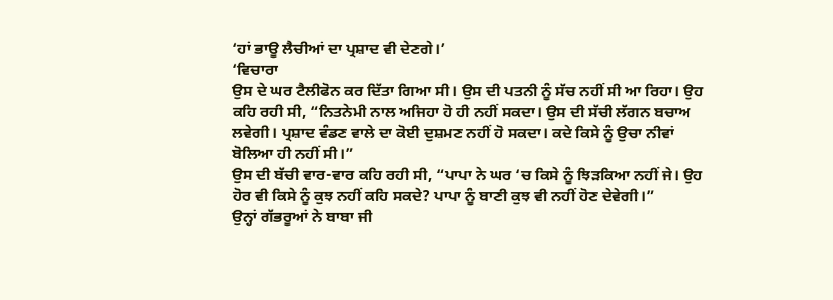‘ਹਾਂ ਭਾਊ ਲੈਚੀਆਂ ਦਾ ਪ੍ਰਸ਼ਾਦ ਵੀ ਦੇਣਗੇ।’
‘ਵਿਚਾਰਾ
ਉਸ ਦੇ ਘਰ ਟੈਲੀਫੋਨ ਕਰ ਦਿੱਤਾ ਗਿਆ ਸੀ। ਉਸ ਦੀ ਪਤਨੀ ਨੂੰ ਸੱਚ ਨਹੀਂ ਸੀ ਆ ਰਿਹਾ। ਉਹ ਕਹਿ ਰਹੀ ਸੀ, “ਨਿਤਨੇਮੀ ਨਾਲ ਅਜਿਹਾ ਹੋ ਹੀ ਨਹੀਂ ਸਕਦਾ। ਉਸ ਦੀ ਸੱਚੀ ਲੱਗਨ ਬਚਾਅ ਲਵੇਗੀ। ਪ੍ਰਸ਼ਾਦ ਵੰਡਣ ਵਾਲੇ ਦਾ ਕੋਈ ਦੁਸ਼ਮਣ ਨਹੀਂ ਹੋ ਸਕਦਾ। ਕਦੇ ਕਿਸੇ ਨੂੰ ਉਚਾ ਨੀਵਾਂ ਬੋਲਿਆ ਹੀ ਨਹੀਂ ਸੀ।”
ਉਸ ਦੀ ਬੱਚੀ ਵਾਰ-ਵਾਰ ਕਹਿ ਰਹੀ ਸੀ, “ਪਾਪਾ ਨੇ ਘਰ ‘ਚ ਕਿਸੇ ਨੂੰ ਝਿੜਕਿਆ ਨਹੀਂ ਜੇ। ਉਹ ਹੋਰ ਵੀ ਕਿਸੇ ਨੂੰ ਕੁਝ ਨਹੀਂ ਕਹਿ ਸਕਦੇ? ਪਾਪਾ ਨੂੰ ਬਾਣੀ ਕੁਝ ਵੀ ਨਹੀਂ ਹੋਣ ਦੇਵੇਗੀ।”
ਉਨ੍ਹਾਂ ਗੱਭਰੂਆਂ ਨੇ ਬਾਬਾ ਜੀ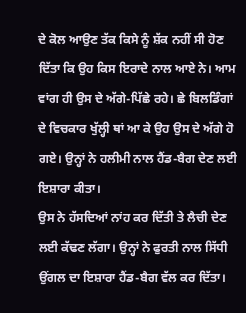ਦੇ ਕੋਲ ਆਉਣ ਤੱਕ ਕਿਸੇ ਨੂੰ ਸ਼ੱਕ ਨਹੀਂ ਸੀ ਹੋਣ ਦਿੱਤਾ ਕਿ ਉਹ ਕਿਸ ਇਰਾਦੇ ਨਾਲ ਆਏ ਨੇ। ਆਮ ਵਾਂਗ ਹੀ ਉਸ ਦੇ ਅੱਗੇ-ਪਿੱਛੇ ਰਹੇ। ਛੇ ਬਿਲਡਿੰਗਾਂ ਦੇ ਵਿਚਕਾਰ ਖੁੱਲ੍ਹੀ ਥਾਂ ਆ ਕੇ ਉਹ ਉਸ ਦੇ ਅੱਗੇ ਹੋ ਗਏ। ਉਨ੍ਹਾਂ ਨੇ ਹਲੀਮੀ ਨਾਲ ਹੈਂਡ-ਬੈਗ ਦੇਣ ਲਈ ਇਸ਼ਾਰਾ ਕੀਤਾ।
ਉਸ ਨੇ ਹੱਸਦਿਆਂ ਨਾਂਹ ਕਰ ਦਿੱਤੀ ਤੇ ਲੈਚੀ ਦੇਣ ਲਈ ਕੱਢਣ ਲੱਗਾ। ਉਨ੍ਹਾਂ ਨੇ ਫੁਰਤੀ ਨਾਲ ਸਿੱਧੀ ਉਂਗਲ ਦਾ ਇਸ਼ਾਰਾ ਹੈਂਡ-ਬੈਗ ਵੱਲ ਕਰ ਦਿੱਤਾ।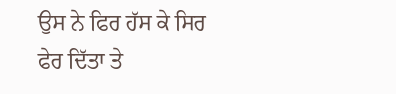ਉਸ ਨੇ ਫਿਰ ਹੱਸ ਕੇ ਸਿਰ ਫੇਰ ਦਿੱਤਾ ਤੇ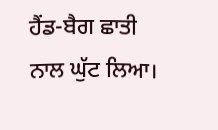ਹੈਂਡ-ਬੈਗ ਛਾਤੀ ਨਾਲ ਘੁੱਟ ਲਿਆ।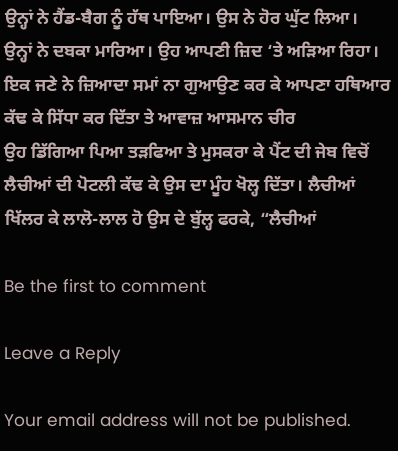ਉਨ੍ਹਾਂ ਨੇ ਹੈਂਡ-ਬੈਗ ਨੂੰ ਹੱਥ ਪਾਇਆ। ਉਸ ਨੇ ਹੋਰ ਘੁੱਟ ਲਿਆ।
ਉਨ੍ਹਾਂ ਨੇ ਦਬਕਾ ਮਾਰਿਆ। ਉਹ ਆਪਣੀ ਜ਼ਿਦ ‘ਤੇ ਅੜਿਆ ਰਿਹਾ। ਇਕ ਜਣੇ ਨੇ ਜ਼ਿਆਦਾ ਸਮਾਂ ਨਾ ਗੁਆਉਣ ਕਰ ਕੇ ਆਪਣਾ ਹਥਿਆਰ ਕੱਢ ਕੇ ਸਿੱਧਾ ਕਰ ਦਿੱਤਾ ਤੇ ਆਵਾਜ਼ ਆਸਮਾਨ ਚੀਰ
ਉਹ ਡਿੱਗਿਆ ਪਿਆ ਤੜਫਿਆ ਤੇ ਮੁਸਕਰਾ ਕੇ ਪੈਂਟ ਦੀ ਜੇਬ ਵਿਚੋਂ ਲੈਚੀਆਂ ਦੀ ਪੋਟਲੀ ਕੱਢ ਕੇ ਉਸ ਦਾ ਮੂੰਹ ਖੋਲ੍ਹ ਦਿੱਤਾ। ਲੈਚੀਆਂ ਖਿੱਲਰ ਕੇ ਲਾਲੋ-ਲਾਲ ਹੋ ਉਸ ਦੇ ਬੁੱਲ੍ਹ ਫਰਕੇ, “ਲੈਚੀਆਂ

Be the first to comment

Leave a Reply

Your email address will not be published.